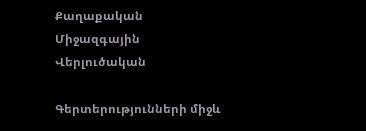Քաղաքական Միջազգային Վերլուծական

Գերտերությունների միջև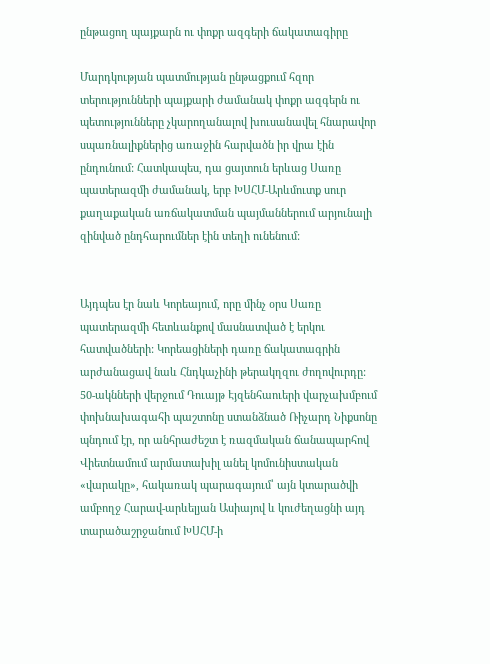ընթացող պայքարն ու փոքր ազգերի ճակատագիրը

Մարդկության պատմության ընթացքում հզոր տերությունների պայքարի ժամանակ փոքր ազգերն ու պետությունները չկարողանալով խուսանավել հնարավոր սպառնալիքներից առաջին հարվածն իր վրա էին ընդունում: Հատկապես, դա ցայտուն երևաց Սառը պատերազմի ժամանակ, երբ ԽՍՀՄ-Արևմուտք սուր քաղաքական առճակատման պայմաններում արյունալի զինված ընդհարումներ էին տեղի ունենում:


Այդպես էր նաև Կորեայում, որը մինչ օրս Սառը պատերազմի հետևանքով մասնատված է երկու հատվածների: Կորեացիների դառը ճակատագրին արժանացավ նաև Հնդկաչինի թերակղզու ժողովուրդը: 50-ակնների վերջում Դուայթ Էյզենհաուերի վարչախմբում փոխնախագահի պաշտոնը ստանձնած Ռիչարդ Նիքսոնը պնդում էր, որ անհրաժեշտ է ռազմական ճանապարհով Վիետնամում արմատախիլ անել կոմունիստական «վարակը», հակառակ պարագայում՝ այն կտարածվի ամբողջ Հարավ-արևելյան Ասիայով և կուժեղացնի այդ տարածաշրջանում ԽՍՀՄ-ի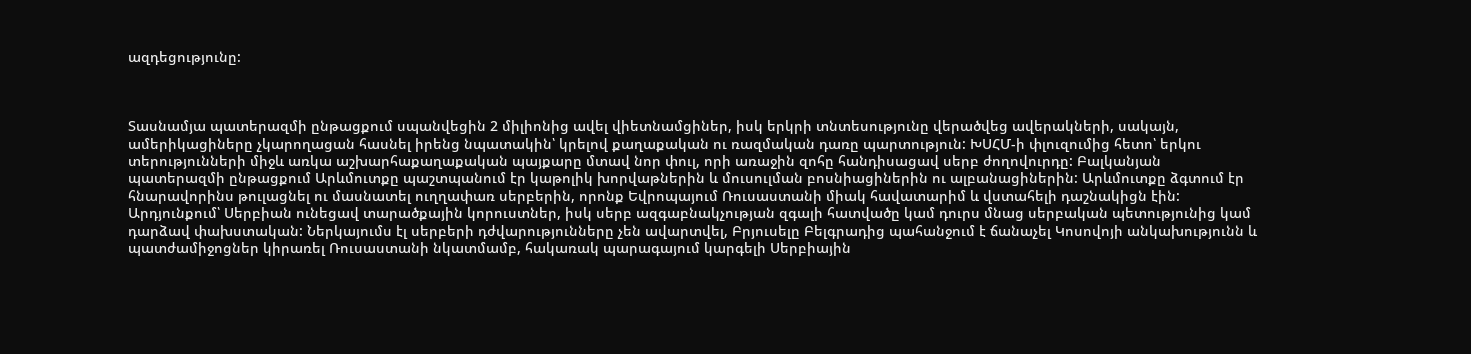ազդեցությունը:



Տասնամյա պատերազմի ընթացքում սպանվեցին 2 միլիոնից ավել վիետնամցիներ, իսկ երկրի տնտեսությունը վերածվեց ավերակների, սակայն, ամերիկացիները չկարողացան հասնել իրենց նպատակին՝ կրելով քաղաքական ու ռազմական դառը պարտություն: ԽՍՀՄ-ի փլուզումից հետո՝ երկու տերությունների միջև առկա աշխարհաքաղաքական պայքարը մտավ նոր փուլ, որի առաջին զոհը հանդիսացավ սերբ ժողովուրդը: Բալկանյան պատերազմի ընթացքում Արևմուտքը պաշտպանում էր կաթոլիկ խորվաթներին և մուսուլման բոսնիացիներին ու ալբանացիներին: Արևմուտքը ձգտում էր հնարավորինս թուլացնել ու մասնատել ուղղափառ սերբերին, որոնք Եվրոպայում Ռուսաստանի միակ հավատարիմ և վստահելի դաշնակիցն էին: Արդյունքում՝ Սերբիան ունեցավ տարածքային կորուստներ, իսկ սերբ ազգաբնակչության զգալի հատվածը կամ դուրս մնաց սերբական պետությունից կամ դարձավ փախստական: Ներկայումս էլ սերբերի դժվարությունները չեն ավարտվել, Բրյուսելը Բելգրադից պահանջում է ճանաչել Կոսովոյի անկախությունն և պատժամիջոցներ կիրառել Ռուսաստանի նկատմամբ, հակառակ պարագայում կարգելի Սերբիային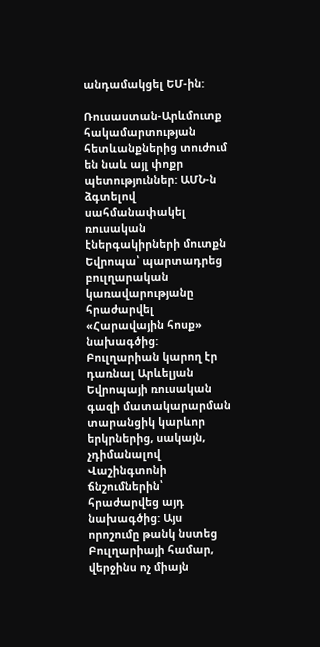անդամակցել ԵՄ-ին:

Ռուսաստան-Արևմուտք հակամարտության հետևանքներից տուժում են նաև այլ փոքր պետություններ: ԱՄՆ-ն ձգտելով սահմանափակել ռուսական էներգակիրների մուտքն Եվրոպա՝ պարտադրեց բուլղարական կառավարությանը հրաժարվել «Հարավային հոսք» նախագծից: Բուլղարիան կարող էր դառնալ Արևելյան Եվրոպայի ռուսական գազի մատակարարման տարանցիկ կարևոր երկրներից, սակայն, չդիմանալով Վաշինգտոնի ճնշումներին՝ հրաժարվեց այդ նախագծից: Այս որոշումը թանկ նստեց Բուլղարիայի համար, վերջինս ոչ միայն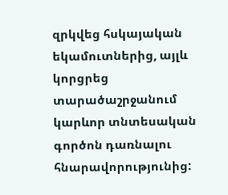զրկվեց հսկայական եկամուտներից, այլև կորցրեց տարածաշրջանում կարևոր տնտեսական գործոն դառնալու հնարավորությունից: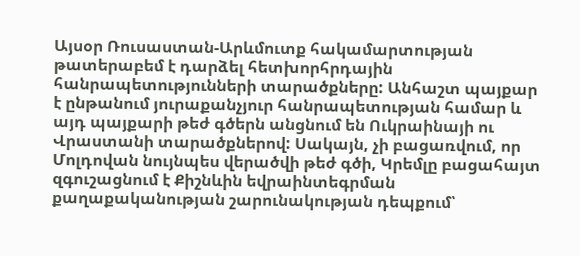Այսօր Ռուսաստան-Արևմուտք հակամարտության թատերաբեմ է դարձել հետխորհրդային հանրապետությունների տարածքները: Անհաշտ պայքար է ընթանում յուրաքանչյուր հանրապետության համար և այդ պայքարի թեժ գծերն անցնում են Ուկրաինայի ու Վրաստանի տարածքներով: Սակայն, չի բացառվում, որ Մոլդովան նույնպես վերածվի թեժ գծի, Կրեմլը բացահայտ զգուշացնում է Քիշնևին եվրաինտեգրման քաղաքականության շարունակության դեպքում՝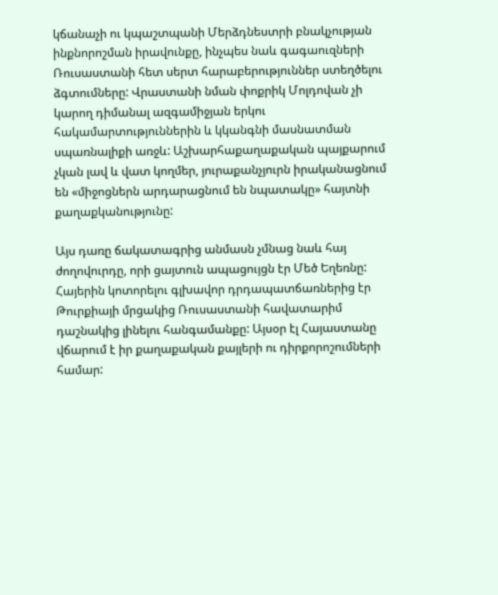կճանաչի ու կպաշտպանի Մերձդնեստրի բնակչության ինքնորոշման իրավունքը, ինչպես նաև գագաուզների Ռուսաստանի հետ սերտ հարաբերություններ ստեղծելու ձգտումները: Վրաստանի նման փոքրիկ Մոլդովան չի կարող դիմանալ ազգամիջյան երկու հակամարտություններին և կկանգնի մասնատման սպառնալիքի առջև: Աշխարհաքաղաքական պայքարում չկան լավ և վատ կողմեր, յուրաքանչյուրն իրականացնում են «միջոցներն արդարացնում են նպատակը» հայտնի քաղաքկանությունը:

Այս դառը ճակատագրից անմասն չմնաց նաև հայ ժողովուրդը, որի ցայտուն ապացույցն էր Մեծ Եղեռնը: Հայերին կոտորելու գլխավոր դրդապատճառներից էր Թուրքիայի մրցակից Ռուսաստանի հավատարիմ դաշնակից լինելու հանգամանքը: Այսօր էլ Հայաստանը վճարում է իր քաղաքական քայլերի ու դիրքորոշումների համար: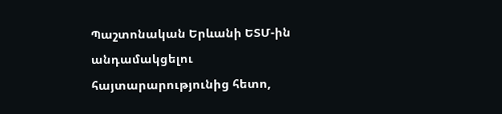Պաշտոնական Երևանի ԵՏՄ-ին անդամակցելու հայտարարությունից հետո,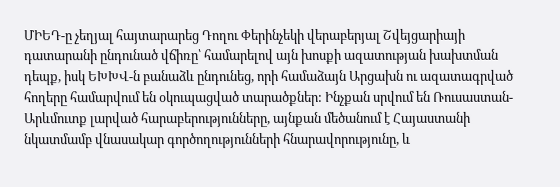ՄԻԵԴ-ը չեղյալ հայտարարեց Դողու Փերինչեկի վերաբերյալ Շվեյցարիայի դատարանի ընդունած վճիռը՝ համարելով այն խոսքի ազատության խախտման դեպք, իսկ ԵԽԽՎ-ն բանաձև ընդունեց, որի համաձայն Արցախն ու ազատագրված հողերը համարվում են օկուպացված տարածքներ: Ինչքան սրվում են Ռուսաստան-Արևմուտք լարված հարաբերությունները, այնքան մեծանում է Հայաստանի նկատմամբ վնասակար գործողությունների հնարավորությունը, և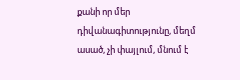քանի որ մեր դիվանագիտությունը, մեղմ ասած, չի փայլում, մնում է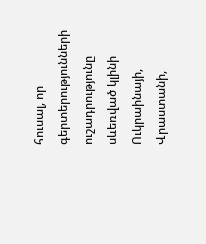հուսալ, որ գերտերությունների ուշադրությունը սևեռված կլինի Ուկրաինայի, Վրաստանի,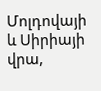Մոլդովայի և Սիրիայի վրա,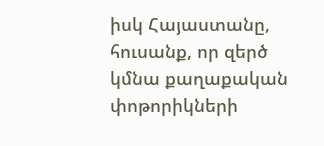իսկ Հայաստանը, հուսանք, որ զերծ կմնա քաղաքական փոթորիկների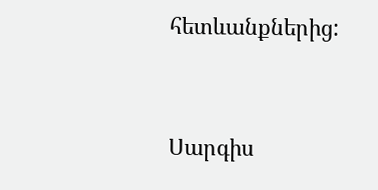հետևանքներից:


Սարգիս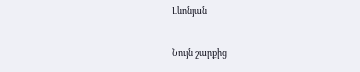Լևոնյան

Նույն շարքից